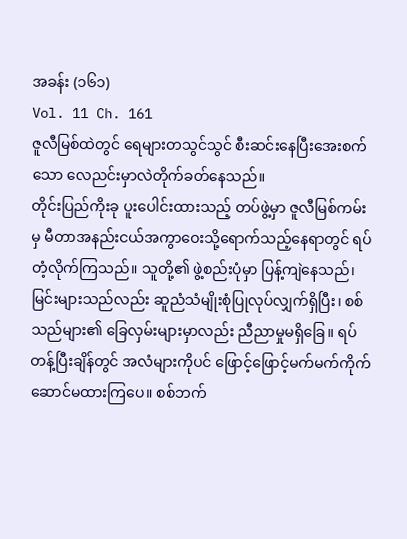အခန်း (၁၆၁)
Vol. 11 Ch. 161
ဇူလီမြစ်ထဲတွင် ရေများတသွင်သွင် စီးဆင်းနေပြီးအေးစက်သော လေညင်းမှာလဲတိုက်ခတ်နေသည်။
တိုင်းပြည်ကိုးခု ပူးပေါင်းထားသည့် တပ်ဖွဲ့မှာ ဇူလီမြစ်ကမ်းမှ မီတာအနည်းငယ်အကွာဝေးသို့ရောက်သည့်နေရာတွင် ရပ်တံ့လိုက်ကြသည်။ သူတို့၏ ဖွဲ့စည်းပုံမှာ ပြန့်ကျဲနေသည်၊ မြင်းများသည်လည်း ဆူညံသံမျိုးစုံပြုလုပ်လျှက်ရှိပြီး၊ စစ်သည်များ၏ ခြေလှမ်းများမှာလည်း ညီညာမှုမရှိခြေ။ ရပ်တန့်ပြီးချိန်တွင် အလံများကိုပင် ဖြောင့်ဖြောင့်မက်မက်ကိုက်ဆောင်မထားကြပေ။ စစ်ဘက်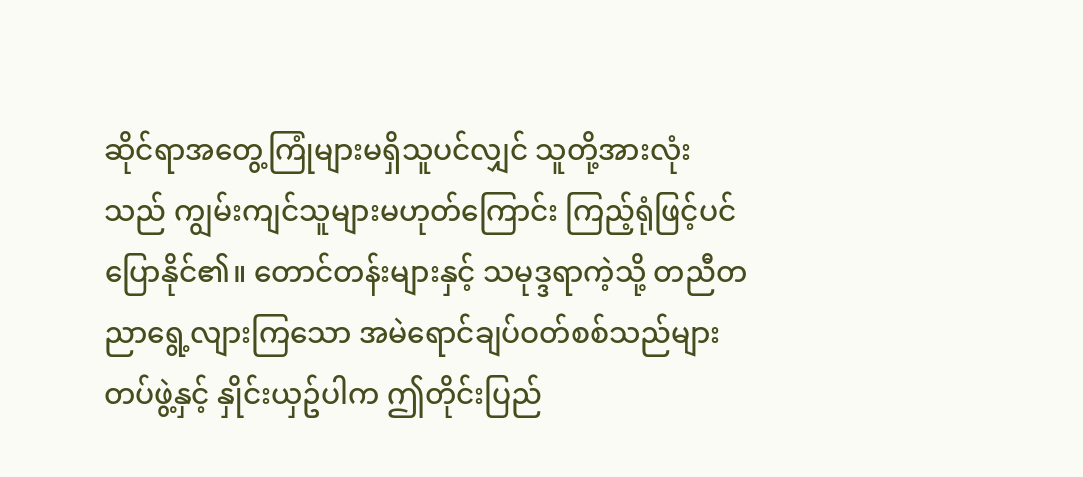ဆိုင်ရာအတွေ့ကြုံများမရှိသူပင်လျှင် သူတို့အားလုံးသည် ကျွမ်းကျင်သူများမဟုတ်ကြောင်း ကြည့်ရုံဖြင့်ပင် ပြောနိုင်၏။ တောင်တန်းများနှင့် သမုဒ္ဒရာကဲ့သို့ တညီတညာရွေ့လျားကြသော အမဲရောင်ချပ်ဝတ်စစ်သည်များတပ်ဖွဲ့နှင့် နှိုင်းယှဥ်ပါက ဤတိုင်းပြည်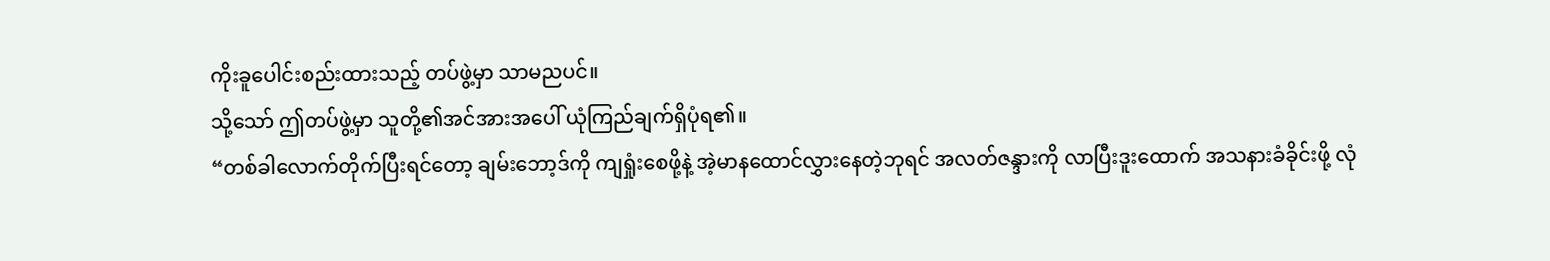ကိုးခူပေါင်းစည်းထားသည့် တပ်ဖွဲ့မှာ သာမညပင်။
သို့သော် ဤတပ်ဖွဲ့မှာ သူတို့၏အင်အားအပေါ် ယုံကြည်ချက်ရှိပုံရ၏။
“တစ်ခါလောက်တိုက်ပြီးရင်တော့ ချမ်းဘော့ဒ်ကို ကျရှုံးစေဖို့နဲ့ အဲ့မာနထောင်လွှားနေတဲ့ဘုရင် အလတ်ဇန္ဒားကို လာပြီးဒူးထောက် အသနားခံခိုင်းဖို့ လုံ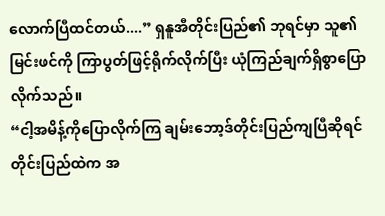လောက်ပြီထင်တယ်....” ရှနူအီတိုင်းပြည်၏ ဘုရင်မှာ သူ၏မြင်းဖင်ကို ကြာပွတ်ဖြင့်ရိုက်လိုက်ပြီး ယုံကြည်ချက်ရှိစွာပြောလိုက်သည်။
“ငါ့အမိန့်ကိုပြောလိုက်ကြ ချမ်းဘော့ဒ်တိုင်းပြည်ကျပြီဆိုရင် တိုင်းပြည်ထဲက အ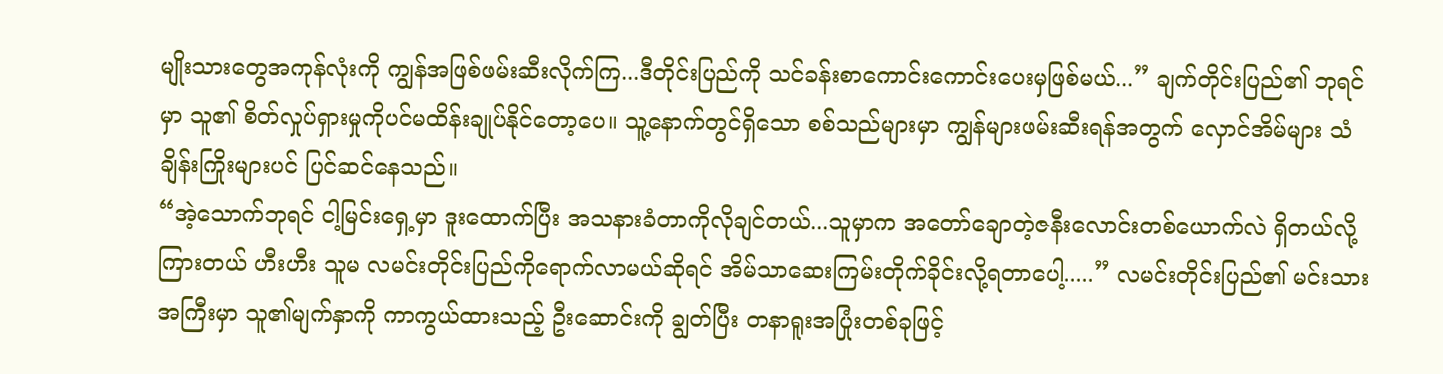မျိုးသားတွေအကုန်လုံးကို ကျွန်အဖြစ်ဖမ်းဆီးလိုက်ကြ...ဒီတိုင်းပြည်ကို သင်ခန်းစာကောင်းကောင်းပေးမှဖြစ်မယ်...” ချက်တိုင်းပြည်၏ ဘုရင်မှာ သူ၏ စိတ်လှုပ်ရှားမှုကိုပင်မထိန်းချုပ်နိုင်တော့ပေ။ သူ့နောက်တွင်ရှိသော စစ်သည်များမှာ ကျွန်များဖမ်းဆီးရန်အတွက် လှောင်အိမ်များ သံချိန်းကြိုးများပင် ပြင်ဆင်နေသည်။
“အဲ့သောက်ဘုရင် ငါ့မြင်းရှေ့မှာ ဒူးထောက်ပြီး အသနားခံတာကိုလိုချင်တယ်...သူမှာက အတော်ချောတဲ့ဇနီးလောင်းတစ်ယောက်လဲ ရှိတယ်လို့ကြားတယ် ဟီးဟီး သူမ လမင်းတိုင်းပြည်ကိုရောက်လာမယ်ဆိုရင် အိမ်သာဆေးကြမ်းတိုက်ခိုင်းလို့ရတာပေါ့.....” လမင်းတိုင်းပြည်၏ မင်းသားအကြီးမှာ သူ၏မျက်နှာကို ကာကွယ်ထားသည့် ဦးဆောင်းကို ချွတ်ပြီး တနာရူးအပြုံးတစ်ခုဖြင့်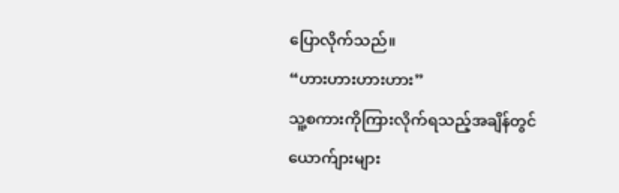ပြောလိုက်သည်။
“ဟားဟားဟားဟား”
သူ့စကားကိုကြားလိုက်ရသည့်အချိန်တွင် ယောက်ျားများ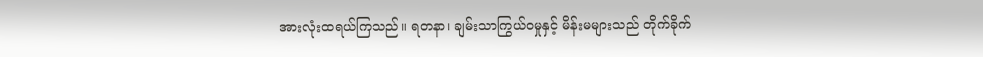အားလုံးထရယ်ကြသည်။ ရတနာ၊ ချမ်းသာကြွယ်ဝမှုနှင့် မိန်းမများသည် တိုက်ခိုက်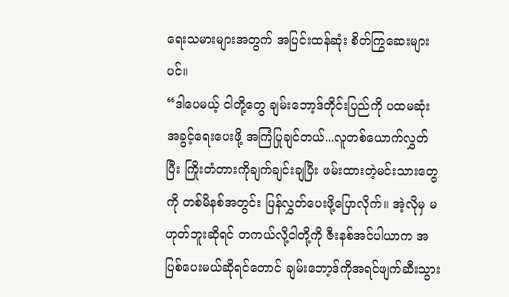ရေးသမားများအတွက် အပြင်းထန်ဆုံး စိတ်ကြွဆေးများပင်။
“ဒါပေမယ့် ငါတို့တွေ ချမ်းဘော့ဒ်တိုင်းပြည်ကို ပထမဆုံးအခွင့်ရေးပေးဖို့ အကြံပြုချင်တယ်...လူတစ်ယောက်လွှတ်ပြီး ကြိုးတံတားကိုချက်ချင်းချပြီး ဖမ်းထားတဲ့မင်းသားတွေကို တစ်မိနစ်အတွင်း ပြန်လွှတ်ပေးဖို့ပြောလိုက်။ အဲ့လိုမှ မဟုတ်ဘူးဆိုရင် တကယ်လို့ငါတို့ကို ဇီးနစ်အင်ပါယာက အပြစ်ပေးမယ်ဆိုရင်တောင် ချမ်းဘော့ဒ်ကိုအရင်ဖျက်ဆီးသွား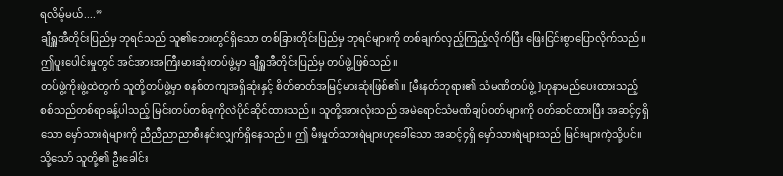ရလိမ့်မယ်....”
ချီရှူအီတိုင်းပြည်မှ ဘုရင်သည် သူ၏ဘေးတွင်ရှိသော တစ်ခြားတိုင်းပြည်မှ ဘုရင်များကို တစ်ချက်လှည့်ကြည့်လိုက်ပြီး ဖြေးငြင်းစွာပြောလိုက်သည်။
ဤပူးပေါင်းမှုတွင် အင်အားအကြီးမားဆုံးတပ်ဖွဲ့မှာ ချီရှူအီတိုင်းပြည်မှ တပ်ဖွဲ့ဖြစ်သည်။
တပ်ဖွဲ့ကိုးဖွဲ့ထဲတွက် သူတို့တပ်ဖွဲ့မှာ စနစ်တကျအရှိဆုံးနှင့် စိတ်ဓာတ်အမြင့်မားဆုံးဖြစ်၏။ [မီးနတ်ဘုရား၏ သံမဏိတပ်ဖွဲ့]ဟုနာမည်ပေးထားသည့် စစ်သည်တစ်ရာခန့်ပါသည့် မြင်းတပ်တစ်ခုကိုလဲပိုင်ဆိုင်ထားသည်။ သူတို့အားလုံးသည် အမဲရောင်သံမဏိချပ်ဝတ်များကို ဝတ်ဆင်ထားပြီး အဆင့်၄ရှိသော မှော်သားရဲများကို ညီညီညာညာစီးနင်းလျှက်ရှိနေသည်။ ဤ မီးမှုတ်သားရဲများဟုခေါ်သော အဆင့်၄ရှိ မှော်သားရဲများသည် မြင်းများကဲ့သို့ပင်။ သို့သော် သူတို့၏ ဦးခေါင်း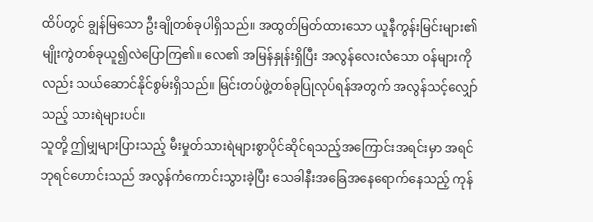ထိပ်တွင် ချွန်မြသော ဦးချိုတစ်ခုပါရှိသည်။ အထွတ်မြတ်ထားသော ယူနီကွန်းမြင်းများ၏ မျိုးကွဲတစ်ခုယူ၍လဲပြောကြ၏။ လေ၏ အမြန်နှုန်းရှိပြီး အလွန်လေးလံသော ဝန်များကိုလည်း သယ်ဆောင်နိုင်စွမ်းရှိသည်။ မြင်းတပ်ဖွဲ့တစ်ခုပြုလုပ်ရန်အတွက် အလွန်သင့်လျှော်သည့် သားရဲများပင်။
သူတို့ ဤမျှများပြားသည့် မီးမှုတ်သားရဲများစွာပိုင်ဆိုင်ရသည့်အကြောင်းအရင်းမှာ အရင်ဘုရင်ဟောင်းသည် အလွန်ကံကောင်းသွားခဲ့ပြီး သေခါနီးအခြေအနေရောက်နေသည့် ကုန်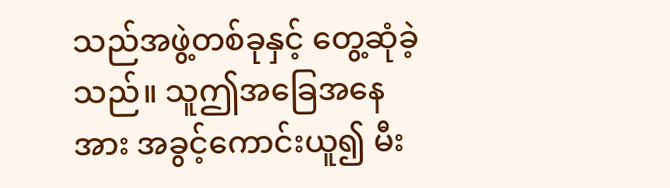သည်အဖွဲ့တစ်ခုနှင့် တွေ့ဆုံခဲ့သည်။ သူဤအခြေအနေအား အခွင့်ကောင်းယူ၍ မီး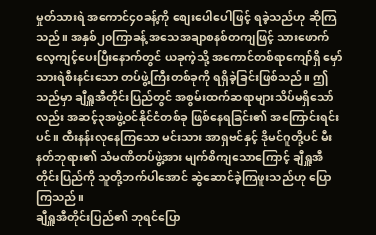မှုတ်သားရဲ အကောင်၄၀ခန့်ကို စျေးပေါပေါဖြင့် ရခဲ့သည်ဟု ဆိုကြသည်။ အနှစ်၂၀ကြာခန့် အသေအချာစနစ်တကျဖြင့် သားဖောက်လေ့ကျင့်ပေးပြီးနောက်တွင် ယခုကဲ့သို့ အကောင်တစ်ရာကျော်ရှိ မှော်သားရဲစီးနင်းသော တပ်ဖွဲ့ကြီးတစ်ခုကို ရရှိခဲ့ခြင်းဖြစ်သည်။ ဤသည်မှာ ချီရှူအီတိုင်းပြည်တွင် အစွမ်းထက်ဆရာများသိပ်မရှိသော်လည်း အဆင့်၃အဖွဲ့ဝင်နိုင်ငံတစ်ခု ဖြစ်နေရခြင်း၏ အကြောင်းရင်းပင်။ ထီးနန်းလုနေကြသော မင်းသား အာရှဗင်နှင့် ဒိုမင်ဂူတို့ပင် မီးနတ်ဘုရား၏ သံမဏိတပ်ဖွဲ့အား မျက်စိကျသောကြောင့် ချီရှူအီတိုင်းပြည်ကို သူတို့ဘက်ပါအောင် ဆွဲဆောင်ခဲ့ကြဖူးသည်ဟု ပြောကြသည်။
ချီရှူအီတိုင်းပြည်၏ ဘုရင်ပြော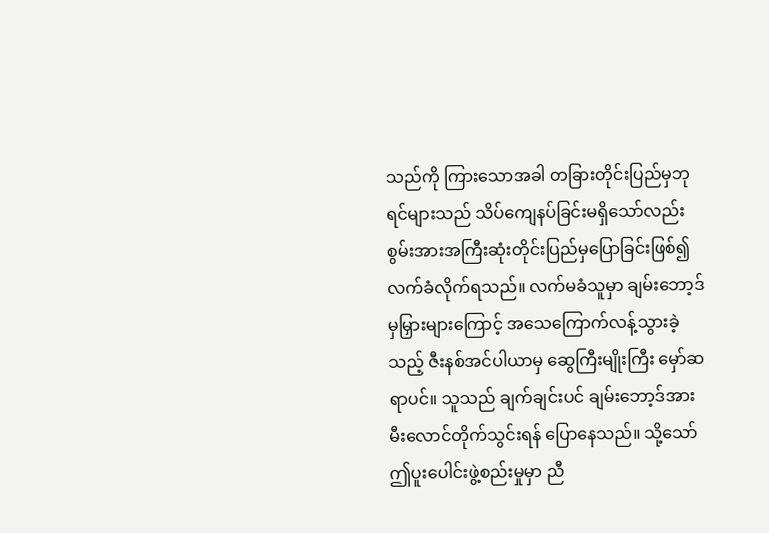သည်ကို ကြားသောအခါ တခြားတိုင်းပြည်မှဘုရင်များသည် သိပ်ကျေနပ်ခြင်းမရှိသော်လည်း စွမ်းအားအကြီးဆုံးတိုင်းပြည်မှပြောခြင်းဖြစ်၍ လက်ခံလိုက်ရသည်။ လက်မခံသူမှာ ချမ်းဘော့ဒ်မှမြှားများကြောင့် အသေကြောက်လန့်သွားခဲ့သည့် ဇီးနစ်အင်ပါယာမှ ဆွေကြီးမျိုးကြီး မှော်ဆရာပင်။ သူသည် ချက်ချင်းပင် ချမ်းဘော့ဒ်အား မီးလောင်တိုက်သွင်းရန် ပြောနေသည်။ သို့သော် ဤပူးပေါင်းဖွဲ့စည်းမှုမှာ ညီ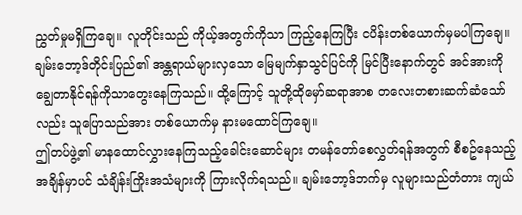ညွှတ်မှုမရှိကြချေ။ လူတိုင်းသည် ကိုယ့်အတွက်ကိုသာ ကြည့်နေကြပြီး ငပိန်းတစ်ယောက်မှမပါကြချေ။ ချမ်းဘော့ဒ်တိုင်းပြည်၏ အန္တရာယ်များလှသော မြေမျက်နှာသွင်ပြင်ကို မြင်ပြီးနောက်တွင် အင်အားကိုချွေတာနိုင်ရန်ကိုသာတွေးနေကြသည်။ ထို့ကြောင့် သူတို့ထိုမှော်ဆရာအာစ တလေးတစားဆက်ဆံသော်လည်း သူပြောသည်အား တစ်ယောက်မှ နားမထောင်ကြချေ။
ဤတပ်ဖွဲ့၏ မာနထောင်လွှားနေကြသည့်ခေါင်းဆောင်များ တမန်တော်စေလွှတ်ရန်အတွက် စီစဥ်နေသည့် အချိန်မှာပင် သံချိန်းကြိုးအသံများကို ကြားလိုက်ရသည်။ ချမ်းဘော့ဒ်ဘက်မှ လူများသည်တံတား ကျယ်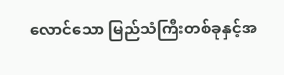လောင်သော မြည်သံကြီးတစ်ခုနှင့်အ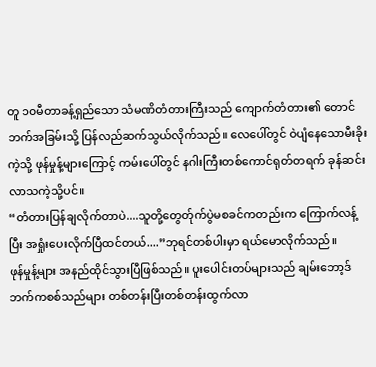တူ ၁၀မီတာခန့်ရှည်သော သံမဏိတံတားကြီးသည် ကျောက်တံတား၏ တောင်ဘက်အခြမ်းသို့ ပြန်လည်ဆက်သွယ်လိုက်သည်။ လေပေါ်တွင် ဝဲပျံနေသောမီးခိုးကဲ့သို့ ဖုန်မှုန့်များကြောင့် ကမ်းပေါ်တွင် နဂါးကြီးတစ်ကောင်ရုတ်တရက် ခုန်ဆင်းလာသကဲ့သို့ပင်။
“တံတားပြန်ချလိုက်တာပဲ....သူတို့တွေတ်ုက်ပွဲမစခင်ကတည်းက ကြောက်လန့်ပြီး အရှုံးပေးလိုက်ပြီထင်တယ်....”ဘုရင်တစ်ပါးမှာ ရယ်မောလိုက်သည်။
ဖုန်မှုန့်များ အနည်ထိုင်သွားပြီဖြစ်သည်။ ပူးပေါင်းတပ်များသည် ချမ်းဘော့ဒ်ဘက်ကစစ်သည်များ တစ်တန်းပြီးတစ်တန်းထွက်လာ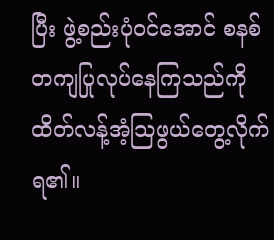ပြီး ဖွဲ့စည်းပုံဝင်အောင် စနစ်တကျပြုလုပ်နေကြသည်ကို ထိတ်လန့်အံ့သြဖွယ်တွေ့လိုက်ရ၏။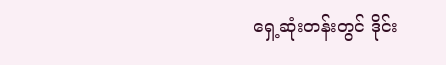ရှေ့ဆုံးတန်းတွင် ဒိုင်း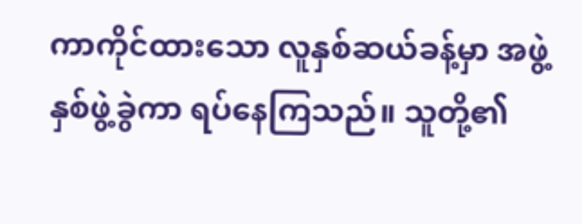ကာကိုင်ထားသော လူနှစ်ဆယ်ခန့်မှာ အဖွဲ့နှစ်ဖွဲ့ခွဲကာ ရပ်နေကြသည်။ သူတို့၏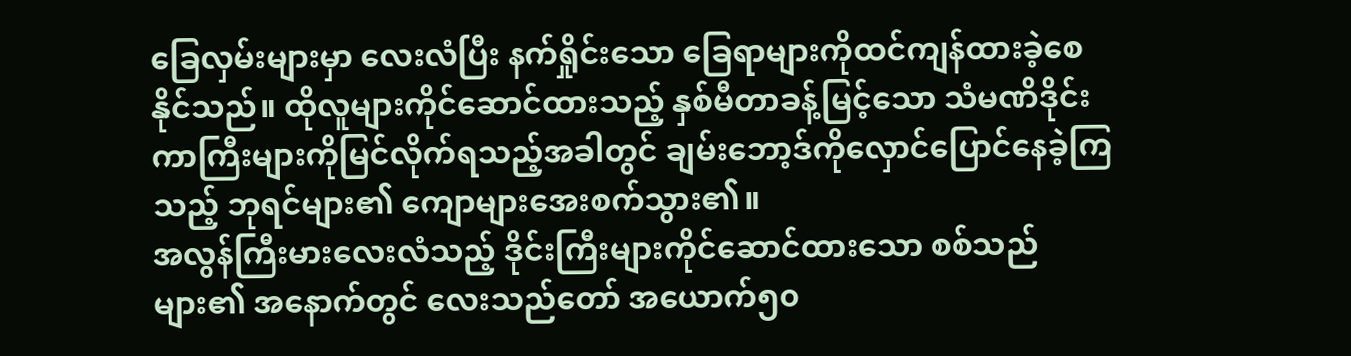ခြေလှမ်းများမှာ လေးလံပြီး နက်ရှိုင်းသော ခြေရာများကိုထင်ကျန်ထားခဲ့စေနိုင်သည်။ ထိုလူများကိုင်ဆောင်ထားသည့် နှစ်မီတာခန့်မြင့်သော သံမဏိဒိုင်းကာကြီးများကိုမြင်လိုက်ရသည့်အခါတွင် ချမ်းဘော့ဒ်ကိုလှောင်ပြောင်နေခဲ့ကြသည့် ဘုရင်များ၏ ကျောများအေးစက်သွား၏။
အလွန်ကြီးမားလေးလံသည့် ဒိုင်းကြီးများကိုင်ဆောင်ထားသော စစ်သည်များ၏ အနောက်တွင် လေးသည်တော် အယောက်၅၀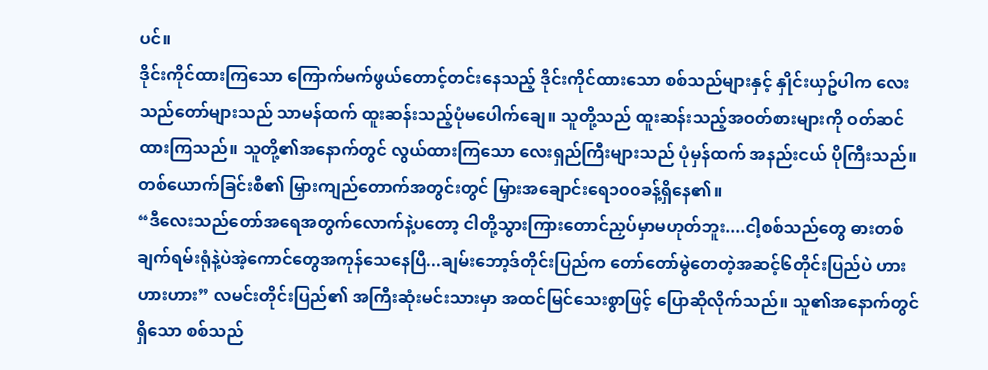ပင်။
ဒိုင်းကိုင်ထားကြသော ကြောက်မက်ဖွယ်တောင့်တင်းနေသည့် ဒိုင်းကိုင်ထားသော စစ်သည်များနှင့် နှိုင်းယှဥ်ပါက လေးသည်တော်များသည် သာမန်ထက် ထူးဆန်းသည့်ပုံမပေါက်ချေ။ သူတို့သည် ထူးဆန်းသည့်အဝတ်စားများကို ဝတ်ဆင်ထားကြသည်။ သူတို့၏အနောက်တွင် လွယ်ထားကြသော လေးရှည်ကြီးများသည် ပုံမှန်ထက် အနည်းငယ် ပိုကြီးသည်။ တစ်ယောက်ခြင်းစီ၏ မြှားကျည်တောက်အတွင်းတွင် မြှားအချောင်းရေ၁၀၀ခန့်ရှိနေ၏။
“ဒီလေးသည်တော်အရေအတွက်လောက်နဲ့ပတော့ ငါတို့သွားကြားတောင်ညှပ်မှာမဟုတ်ဘူး....ငါ့စစ်သည်တွေ ဓားတစ်ချက်ရမ်းရုံနဲ့ပဲအဲ့ကောင်တွေအကုန်သေနေပြီ...ချမ်းဘော့ဒ်တိုင်းပြည်က တော်တော်မွဲတေတဲ့အဆင့်၆တိုင်းပြည်ပဲ ဟားဟားဟား” လမင်းတိုင်းပြည်၏ အကြီးဆုံးမင်းသားမှာ အထင်မြင်သေးစွာဖြင့် ပြောဆိုလိုက်သည်။ သူ၏အနောက်တွင်ရှိသော စစ်သည်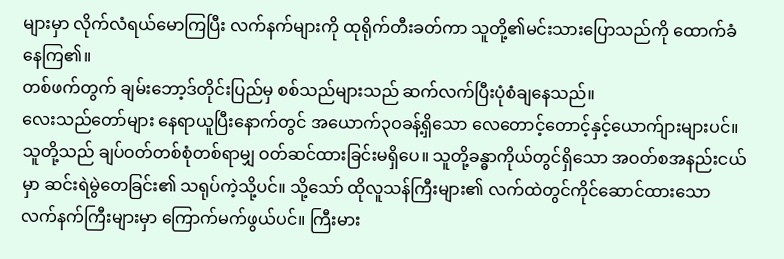များမှာ လိုက်လံရယ်မောကြပြီး လက်နက်များကို ထုရိုက်တီးခတ်ကာ သူတို့၏မင်းသားပြောသည်ကို ထောက်ခံနေကြ၏။
တစ်ဖက်တွက် ချမ်းဘော့ဒ်တိုင်းပြည်မှ စစ်သည်များသည် ဆက်လက်ပြီးပုံစံချနေသည်။
လေးသည်တော်များ နေရာယူပြီးနောက်တွင် အယောက်၃ဝခန့်ရှိသော လေတောင့်တောင့်နှင့်ယောက်ျားများပင်။ သူတို့သည် ချပ်ဝတ်တစ်စုံတစ်ရာမျှ ဝတ်ဆင်ထားခြင်းမရှိပေ။ သူတို့ခန္ဓာကိုယ်တွင်ရှိသော အဝတ်စအနည်းငယ်မှာ ဆင်းရဲမွဲတေခြင်း၏ သရုပ်ကဲ့သို့ပင်။ သို့သော် ထိုလူသန်ကြီးများ၏ လက်ထဲတွင်ကိုင်ဆောင်ထားသော လက်နက်ကြီးများမှာ ကြောက်မက်ဖွယ်ပင်။ ကြီးမား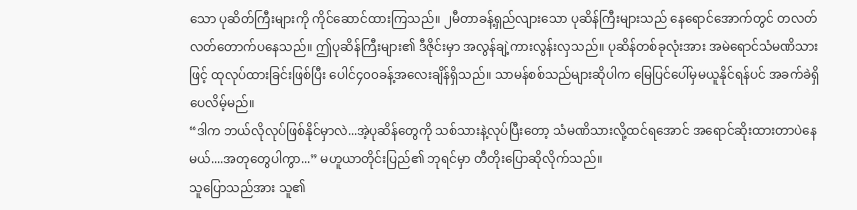သော ပုဆိတ်ကြီးများကို ကိုင်ဆောင်ထားကြသည်။ ၂မီတာခန့်ရှည်လျားသော ပုဆိန်ကြီးများသည် နေရောင်အောက်တွင် တလတ်လတ်တောက်ပနေသည်။ ဤပုဆိန်ကြီးများ၏ ဒီဇိုင်းမှာ အလွန်ချဲ့ကားလွန်းလှသည်။ ပုဆိန်တစ်ခုလုံးအား အမဲရောင်သံမဏိသားဖြင့် ထုလုပ်ထားခြင်းဖြစ်ပြီး ပေါင်၄၀၀ခန့်အလေးချိန်ရှိသည်။ သာမန်စစ်သည်များဆိုပါက မြေပြင်ပေါ်မှမယူနိုင်ရန်ပင် အခက်ခဲရှိပေလိမ့်မည်။
“ဒါက ဘယ်လိုလုပ်ဖြစ်နိုင်မှာလဲ...အဲ့ပုဆိန်တွေကို သစ်သားနဲ့လုပ်ပြီးတော့ သံမဏိသားလို့ထင်ရအောင် အရောင်ဆိုးထားတာပဲနေမယ်....အတုတွေပါကွာ...” မဟူယာတိုင်းပြည်၏ ဘုရင်မှာ တီတိုးပြောဆိုလိုက်သည်။
သူပြောသည်အား သူ၏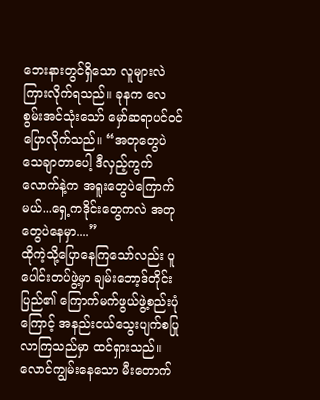ဘေးနားတွင်ရှိသော လူများလဲ ကြားလိုက်ရသည်။ ခုနက လေစွမ်းအင်သုံးသော် မှော်ဆရာပင်ဝင်ပြောလိုက်သည်။ “အတုတွေပဲ သေချာတာပေါ့ ဒီလှည့်ကွက်လောက်နဲ့က အရူးတွေပဲကြောက်မယ်...ရှေ့ကဒိုင်းတွေကလဲ အတုတွေပဲနေမှာ....”
ထိုကဲ့သို့ပြောနေကြသော်လည်း ပူပေါင်းတပ်ဖွဲ့မှာ ချမ်းဘော့ဒ်တိုင်းပြည်၏ ကြောက်မက်ဖွယ်ဖွဲ့စည်းပုံကြောင့် အနည်းငယ်သွေးပျက်စပြုလာကြသည်မှာ ထင်ရှားသည်။ လောင်ကျွမ်းနေသော မီးတောက်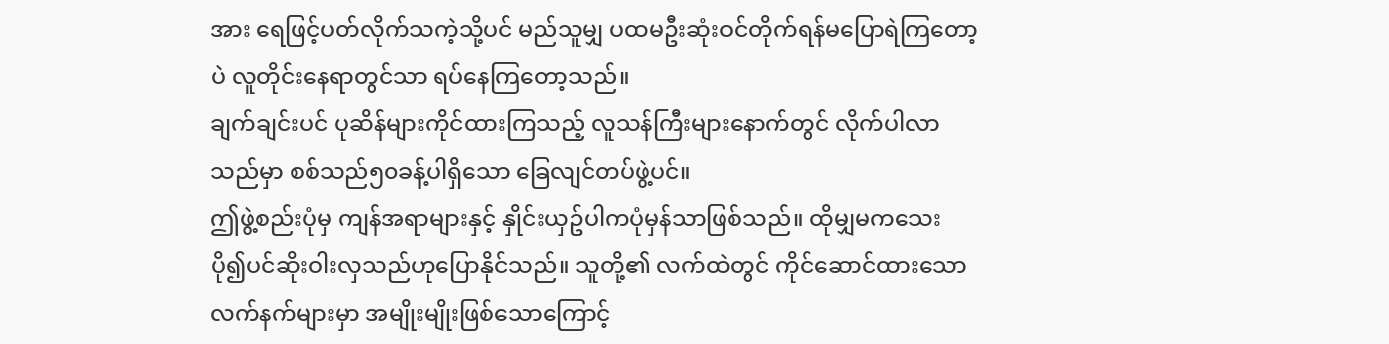အား ရေဖြင့်ပတ်လိုက်သကဲ့သို့ပင် မည်သူမျှ ပထမဦးဆုံးဝင်တိုက်ရန်မပြောရဲကြတော့ပဲ လူတိုင်းနေရာတွင်သာ ရပ်နေကြတော့သည်။
ချက်ချင်းပင် ပုဆိန်များကိုင်ထားကြသည့် လူသန်ကြီးများနောက်တွင် လိုက်ပါလာသည်မှာ စစ်သည်၅၀ခန့်ပါရှိသော ခြေလျင်တပ်ဖွဲ့ပင်။
ဤဖွဲ့စည်းပုံမှ ကျန်အရာများနှင့် နှိုင်းယှဥ်ပါကပုံမှန်သာဖြစ်သည်။ ထိုမျှမကသေး ပို၍ပင်ဆိုးဝါးလှသည်ဟုပြောနိုင်သည်။ သူတို့၏ လက်ထဲတွင် ကိုင်ဆောင်ထားသောလက်နက်များမှာ အမျိုးမျိုးဖြစ်သောကြောင့်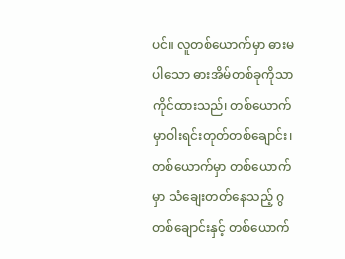ပင်။ လူတစ်ယောက်မှာ ဓားမပါသော ဓားအိမ်တစ်ခုကိုသာကိုင်ထားသည်၊ တစ်ယောက်မှာဝါးရင်းတုတ်တစ်ချောင်း၊ တစ်ယောက်မှာ တစ်ယောက်မှာ သံချေးတတ်နေသည့် ဂွတစ်ချောင်းနှင့် တစ်ယောက်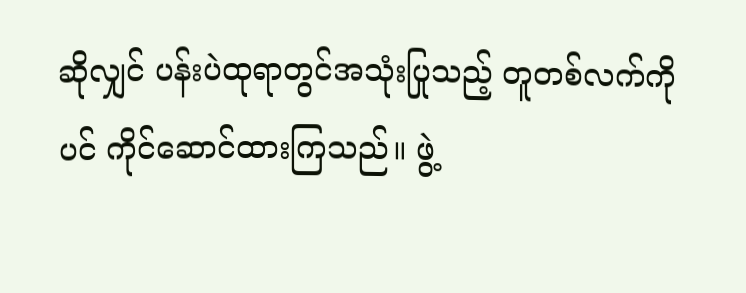ဆိုလျှင် ပန်းပဲထုရာတွင်အသုံးပြုသည့် တူတစ်လက်ကိုပင် ကိုင်ဆောင်ထားကြသည်။ ဖွဲ့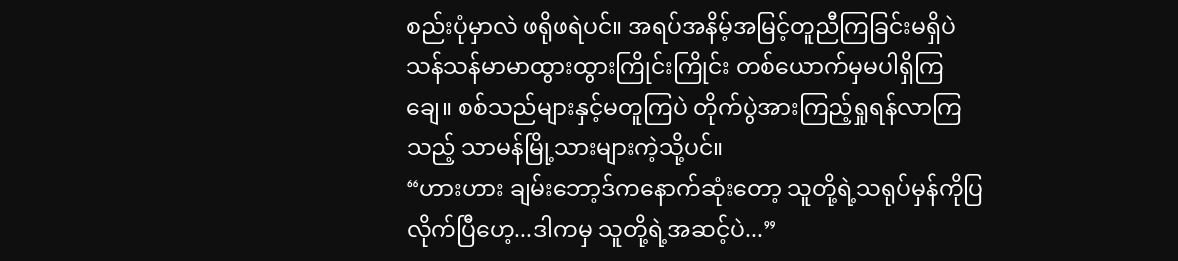စည်းပုံမှာလဲ ဖရိုဖရဲပင်။ အရပ်အနိမ့်အမြင့်တူညီကြခြင်းမရှိပဲ သန်သန်မာမာထွားထွားကြိုင်းကြိုင်း တစ်ယောက်မှမပါရှိကြချေ။ စစ်သည်များနှင့်မတူကြပဲ တိုက်ပွဲအားကြည့်ရှုရန်လာကြသည့် သာမန်မြို့သားများကဲ့သို့ပင်။
“ဟားဟား ချမ်းဘော့ဒ်ကနောက်ဆုံးတော့ သူတို့ရဲ့သရုပ်မှန်ကိုပြလိုက်ပြီဟေ့...ဒါကမှ သူတို့ရဲ့အဆင့်ပဲ...”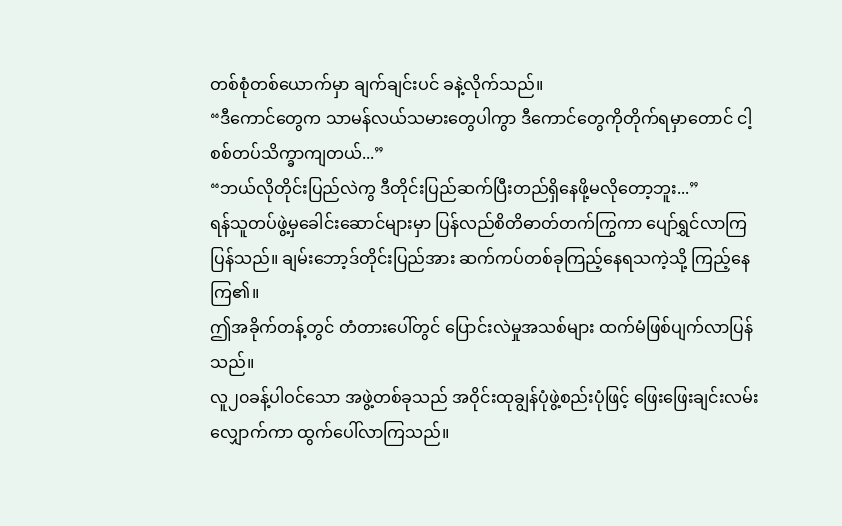တစ်စုံတစ်ယောက်မှာ ချက်ချင်းပင် ခနဲ့လိုက်သည်။
“ဒီကောင်တွေက သာမန်လယ်သမားတွေပါကွာ ဒီကောင်တွေကိုတိုက်ရမှာတောင် ငါ့စစ်တပ်သိက္ခာကျတယ်...”
“ဘယ်လိုတိုင်းပြည်လဲကွ ဒီတိုင်းပြည်ဆက်ပြီးတည်ရှိနေဖို့မလိုတော့ဘူး...”
ရန်သူတပ်ဖွဲ့မှခေါင်းဆောင်များမှာ ပြန်လည်စိတိဓာတ်တက်ကြွကာ ပျော်ရွှင်လာကြပြန်သည်။ ချမ်းဘော့ဒ်တိုင်းပြည်အား ဆက်ကပ်တစ်ခုကြည့်နေရသကဲ့သို့ ကြည့်နေကြ၏။
ဤအခိုက်တန့်တွင် တံတားပေါ်တွင် ပြောင်းလဲမှုအသစ်များ ထက်မံဖြစ်ပျက်လာပြန်သည်။
လူ၂၀ခန့်ပါဝင်သော အဖွဲ့တစ်ခုသည် အဝိုင်းထုချွန်ပုံဖွဲ့စည်းပုံဖြင့် ဖြေးဖြေးချင်းလမ်းလျှောက်ကာ ထွက်ပေါ်လာကြသည်။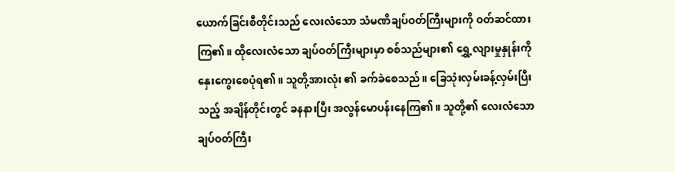ယောက်ခြင်းစီတိုင်းသည် လေးလံသော သံမဏိချပ်ဝတ်ကြီးများကို ဝတ်ဆင်ထားကြ၏။ ထိုလေးလံသော ချပ်ဝတ်ကြီးများမှာ စစ်သည်များ၏ ရွှေ့လျားမှုနှုန်းကို နှေးကွေးစေပုံရ၏။ သူတို့အားလုံး ၏ ခက်ခဲစေသည်။ ခြေသုံးလှမ်းခန့်လှမ်းပြီးသည့် အချိန်တိုင်းတွင် ခနနားပြီး အလွန်မောပန်းနေကြ၏။ သူတို့၏ လေးလံသောချပ်ဝတ်ကြီး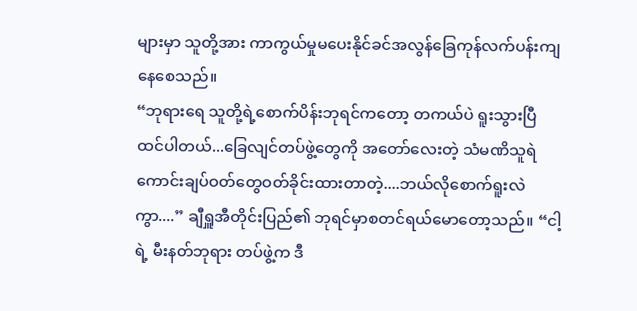များမှာ သူတို့အား ကာကွယ်မှုမပေးနိုင်ခင်အလွန်ခြေကုန်လက်ပန်းကျနေစေသည်။
“ဘုရားရေ သူတို့ရဲ့စောက်ပိန်းဘုရင်ကတော့ တကယ်ပဲ ရူးသွားပြီထင်ပါတယ်...ခြေလျင်တပ်ဖွဲ့တွေကို အတော်လေးတဲ့ သံမဏိသူရဲကောင်းချပ်ဝတ်တွေဝတ်ခိုင်းထားတာတဲ့....ဘယ်လိုစောက်ရူးလဲကွာ....” ချီရှူအီတိုင်းပြည်၏ ဘုရင်မှာစတင်ရယ်မောတော့သည်။ “ငါ့ရဲ့ မီးနတ်ဘုရား တပ်ဖွဲ့က ဒီ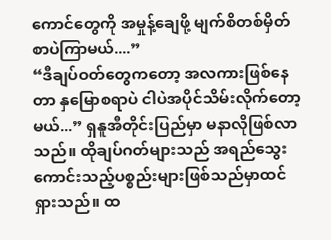ကောင်တွေကို အမှုန့်ချေဖို့ မျက်စိတစ်မှိတ်စာပဲကြာမယ်....”
“ဒီချပ်ဝတ်တွေကတော့ အလကားဖြစ်နေတာ နှမြောစရာပဲ ငါပဲအပိုင်သိမ်းလိုက်တော့မယ်...” ရှနူအီတိုင်းပြည်မှာ မနာလိုဖြစ်လာသည်။ ထိုချပ်ဂတ်များသည် အရည်သွေးကောင်းသည့်ပစ္စည်းများဖြစ်သည်မှာထင်ရှားသည်။ ထ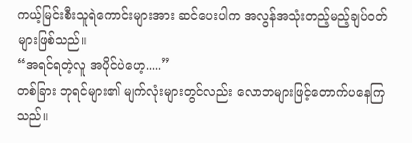ကယ့်မြင်းစီးသူရဲကောင်းများအား ဆင်ပေးပါက အလွန်အသုံးတည့်မည့်ချပ်ဝတ်များဖြစ်သည်။
“အရင်ရတဲ့လူ အပိုင်ပဲဟေ့.....”
တစ်ခြား ဘုရင်များ၏ မျက်လုံးများတွင်လည်း လောဘများဖြင့်တောက်ပနေကြသည်။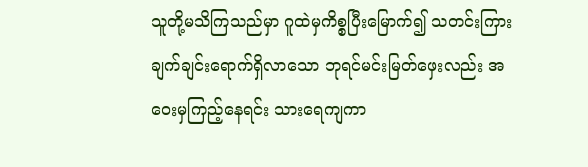သူတို့မသိကြသည်မှာ ဂူထဲမှကိစ္စပြီးမြောက်၍ သတင်းကြား ချက်ချင်းရောက်ရှိလာသော ဘုရင်မင်းမြတ်ဖှေးလည်း အဝေးမှကြည့်နေရင်း သားရေကျကာ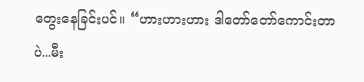တွေးနေခြင်းပင်။ “ဟားဟားဟား ဒါတော်တော်ကောင်းတာပဲ...မီး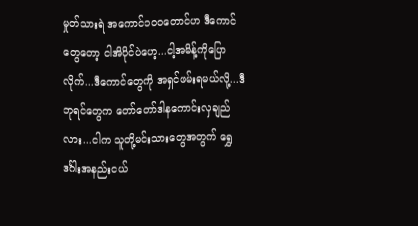မှုတ်သားရဲ အကောင်၁၀၀တောင်ဟ ဒီကောင်တွေတော့ ငါအိပိုင်ပဲဟေ့...ငါ့အမိန့်ကိုပြောလိုက်...ဒီကောင်တွေကို အရှင်ဖမ်းရမယ်လို့...ဒီဘုရင်တွေက တော်တော်ဒါနကောင်းလှချည်လား...ငါက သူတို့မင်းသားတွေအတွက် ရွှေဒင်္ဂါးအနည်းငယ်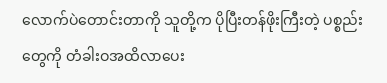လောက်ပဲတောင်းတာကို သူတို့က ပိုပြီးတန်ဖိုးကြီးတဲ့ ပစ္စည်းတွေကို တံခါးဝအထိလာပေး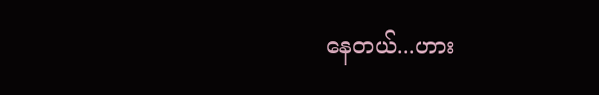နေတယ်...ဟား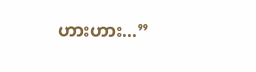ဟားဟား...”